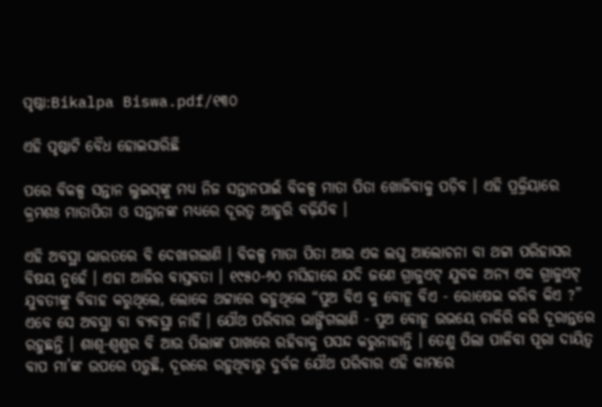ପୃଷ୍ଠା:Bikalpa Biswa.pdf/୧୩୦

ଏହି ପୃଷ୍ଠାଟି ବୈଧ ହୋଇସାରିଛି

ପରେ ବିକଳ୍ପ ସନ୍ତାନ ଲୁଇସ୍‌ଙ୍କୁ ମଧ୍ୟ ନିଜ ସନ୍ତାନପାଇଁ ବିକଳ୍ପ ମାତା ପିତା ଖୋଜିବାକୁ ପଡ଼ିବ । ଏହି ପ୍ରକ୍ରିୟାରେ କ୍ରମଶଃ ମାତାପିତା ଓ ସନ୍ତାନଙ୍କ ମଧ୍ୟରେ ଦୂରତ୍ୱ ଆହୁରି ବଢ଼ିଯିବ ।

ଏହି ଅବସ୍ଥା ଭାରତରେ ବି ଦେଖାଗଲାଣି । ବିକଳ୍ପ ମାତା ପିତା ଆଉ ଏକ ଲଘୁ ଆଲୋଚନା ବା ଥଟ୍ଟା ପରିହାସର ବିଷୟ ନୁହେଁ । ଏହା ଆଜିର ବାସ୍ତବତା । ୧୯୫୦-୬୦ ମସିହାରେ ଯଦି ଜଣେ ଗ୍ରାଜୁଏଟ୍ ଯୁବକ ଅନ୍ୟ ଏକ ଗ୍ରାଜୁଏଟ୍ ଯୁବତୀଙ୍କୁ ବିବାହ କରୁଥିଲେ, ଲୋକେ ଥଟ୍ଟାରେ କହୁଥିଲେ “ପୁଅ ବିଏ କୁ ବୋହୂ ବିଏ - ରୋଷେଇ କରିବ କିଏ ?” ଏବେ ସେ ଅବସ୍ଥା ବା ବ୍ୟବସ୍ଥା ନାହିଁ । ଯୌଥ ପରିବାର ଭାଙ୍ଗିଗଲାଣି - ପୁଅ ବୋହୂ ଉଭୟେ ଚାକିରି କରି ଦୂରାନ୍ତରେ ରହୁଛନ୍ତି । ଶାଶୂ-ଶ୍ୱଶୁର ବି ଆଉ ପିଲାଙ୍କ ପାଖରେ ରହିବାକୁ ପସନ୍ଦ କରୁନାହାନ୍ତି । ତେଣୁ ପିଲା ପାଳିବା ପୂରା ଦାୟିତ୍ୱ ବାପ ମା’ଙ୍କ ଉପରେ ପଡ଼ୁଛି, ଦୂରରେ ରହୁଥିବାରୁ ଦୁର୍ବଳ ଯୌଥ ପରିବାର ଏହି କାମରେ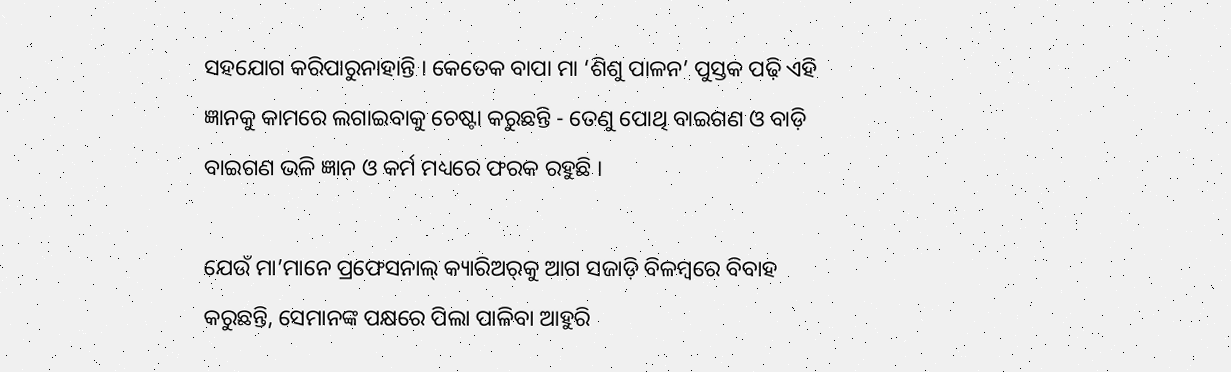ସହଯୋଗ କରିପାରୁନାହାନ୍ତି । କେତେକ ବାପା ମା ‘ଶିଶୁ ପାଳନ’ ପୁସ୍ତକ ପଢ଼ି ଏହି ଜ୍ଞାନକୁ କାମରେ ଲଗାଇବାକୁ ଚେଷ୍ଟା କରୁଛନ୍ତି - ତେଣୁ ପୋଥି ବାଇଗଣ ଓ ବାଡ଼ି ବାଇଗଣ ଭଳି ଜ୍ଞାନ ଓ କର୍ମ ମଧ୍ୟରେ ଫରକ ରହୁଛି ।

ଯେଉଁ ମା’ମାନେ ପ୍ରଫେସନାଲ୍ କ୍ୟାରିଅର୍‌କୁ ଆଗ ସଜାଡ଼ି ବିଳମ୍ବରେ ବିବାହ କରୁଛନ୍ତି, ସେମାନଙ୍କ ପକ୍ଷରେ ପିଲା ପାଳିବା ଆହୁରି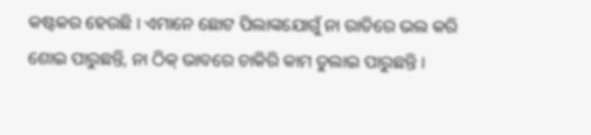କଷ୍ଟକର ହେଉଛି । ଏମାନେ ଛୋଟ ପିଲାଙ୍କଯୋଗୁଁ ନା ରାତିରେ ଭଲ କରି ଶୋଇ ପାରୁଛନ୍ତି, ନା ଠିକ୍ ଭାବରେ ଚାକିରି କାମ ତୁଲାଇ ପାରୁଛନ୍ତି ।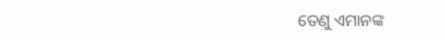ତେଣୁ ଏମାନଙ୍କ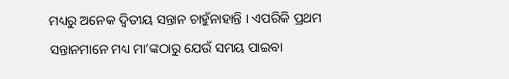ମଧ୍ୟରୁ ଅନେକ ଦ୍ୱିତୀୟ ସନ୍ତାନ ଚାହୁଁନାହାନ୍ତି । ଏପରିକି ପ୍ରଥମ ସନ୍ତାନମାନେ ମଧ୍ୟ ମା’ଙ୍କଠାରୁ ଯେଉଁ ସମୟ ପାଇବା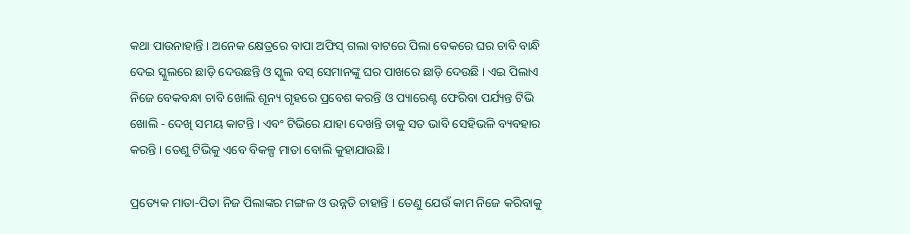କଥା ପାଉନାହାନ୍ତି । ଅନେକ କ୍ଷେତ୍ରରେ ବାପା ଅଫିସ୍ ଗଲା ବାଟରେ ପିଲା ବେକରେ ଘର ଚାବି ବାନ୍ଧି ଦେଇ ସ୍କୁଲରେ ଛାଡ଼ି ଦେଉଛନ୍ତି ଓ ସ୍କୁଲ ବସ୍ ସେମାନଙ୍କୁ ଘର ପାଖରେ ଛାଡ଼ି ଦେଉଛି । ଏଇ ପିଲାଏ ନିଜେ ବେକବନ୍ଧା ଚାବି ଖୋଲି ଶୂନ୍ୟ ଗୃହରେ ପ୍ରବେଶ କରନ୍ତି ଓ ପ୍ୟାରେଣ୍ଟ ଫେରିବା ପର୍ଯ୍ୟନ୍ତ ଟିଭି ଖୋଲି - ଦେଖି ସମୟ କାଟନ୍ତି । ଏବଂ ଟିଭିରେ ଯାହା ଦେଖନ୍ତି ତାକୁ ସତ ଭାବି ସେହିଭଳି ବ୍ୟବହାର କରନ୍ତି । ତେଣୁ ଟିଭିକୁ ଏବେ ବିକଳ୍ପ ମାତା ବୋଲି କୁହାଯାଉଛି ।

ପ୍ରତ୍ୟେକ ମାତା-ପିତା ନିଜ ପିଲାଙ୍କର ମଙ୍ଗଳ ଓ ଉନ୍ନତି ଚାହାନ୍ତି । ତେଣୁ ଯେଉଁ କାମ ନିଜେ କରିବାକୁ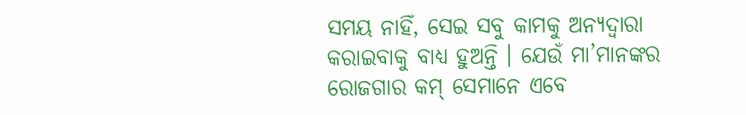ସମୟ ନାହିଁ, ସେଇ ସବୁ କାମକୁ ଅନ୍ୟଦ୍ୱାରା କରାଇବାକୁ ବାଧ୍ୟ ହୁଅନ୍ତି । ଯେଉଁ ମା’ମାନଙ୍କର ରୋଜଗାର କମ୍ ସେମାନେ ଏବେ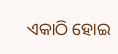ଏକାଠି ହୋଇ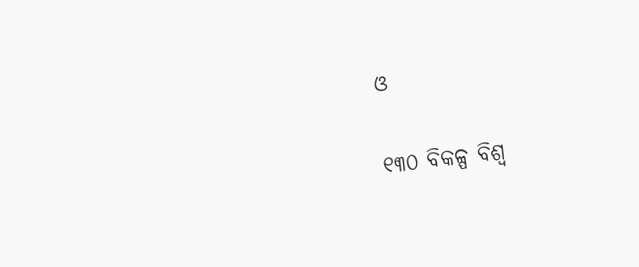ଓ

୧୩୦ ବିକଳ୍ପ ବିଶ୍ୱ